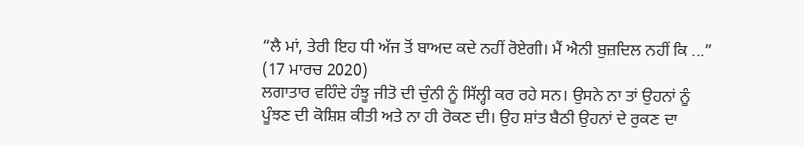“ਲੈ ਮਾਂ, ਤੇਰੀ ਇਹ ਧੀ ਅੱਜ ਤੋਂ ਬਾਅਦ ਕਦੇ ਨਹੀਂ ਰੋਏਗੀ। ਮੈਂ ਐਨੀ ਬੁਜ਼ਦਿਲ ਨਹੀਂ ਕਿ ...”
(17 ਮਾਰਚ 2020)
ਲਗਾਤਾਰ ਵਹਿੰਦੇ ਹੰਝੂ ਜੀਤੋ ਦੀ ਚੁੰਨੀ ਨੂੰ ਸਿੱਲ੍ਹੀ ਕਰ ਰਹੇ ਸਨ। ਉਸਨੇ ਨਾ ਤਾਂ ਉਹਨਾਂ ਨੂੰ ਪੂੰਝਣ ਦੀ ਕੋਸ਼ਿਸ਼ ਕੀਤੀ ਅਤੇ ਨਾ ਹੀ ਰੋਕਣ ਦੀ। ਉਹ ਸ਼ਾਂਤ ਬੈਠੀ ਉਹਨਾਂ ਦੇ ਰੁਕਣ ਦਾ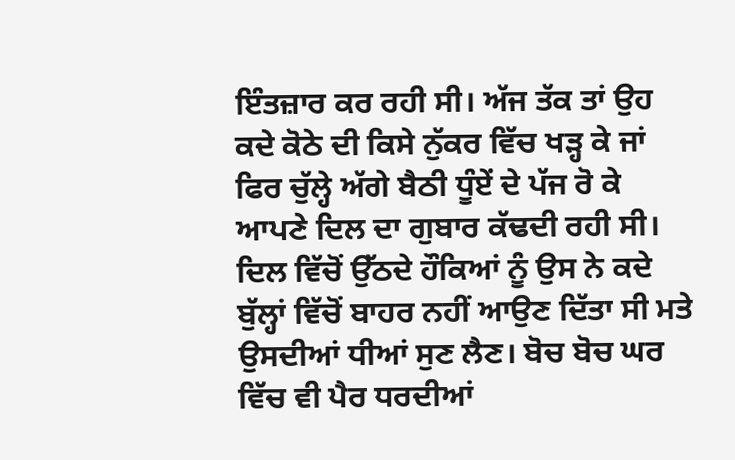ਇੰਤਜ਼ਾਰ ਕਰ ਰਹੀ ਸੀ। ਅੱਜ ਤੱਕ ਤਾਂ ਉਹ ਕਦੇ ਕੋਠੇ ਦੀ ਕਿਸੇ ਨੁੱਕਰ ਵਿੱਚ ਖੜ੍ਹ ਕੇ ਜਾਂ ਫਿਰ ਚੁੱਲ੍ਹੇ ਅੱਗੇ ਬੈਠੀ ਧੂੰਏਂ ਦੇ ਪੱਜ ਰੋ ਕੇ ਆਪਣੇ ਦਿਲ ਦਾ ਗੁਬਾਰ ਕੱਢਦੀ ਰਹੀ ਸੀ। ਦਿਲ ਵਿੱਚੋਂ ਉੱਠਦੇ ਹੌਕਿਆਂ ਨੂੰ ਉਸ ਨੇ ਕਦੇ ਬੁੱਲ੍ਹਾਂ ਵਿੱਚੋਂ ਬਾਹਰ ਨਹੀਂ ਆਉਣ ਦਿੱਤਾ ਸੀ ਮਤੇ ਉਸਦੀਆਂ ਧੀਆਂ ਸੁਣ ਲੈਣ। ਬੋਚ ਬੋਚ ਘਰ ਵਿੱਚ ਵੀ ਪੈਰ ਧਰਦੀਆਂ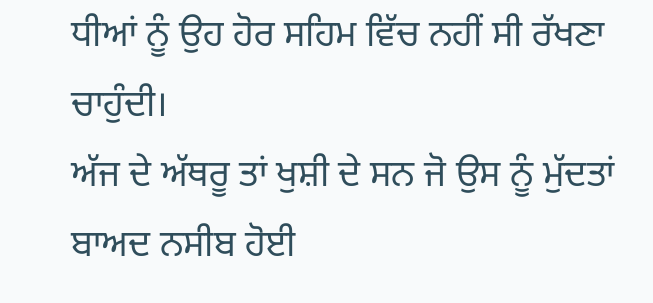ਧੀਆਂ ਨੂੰ ਉਹ ਹੋਰ ਸਹਿਮ ਵਿੱਚ ਨਹੀਂ ਸੀ ਰੱਖਣਾ ਚਾਹੁੰਦੀ।
ਅੱਜ ਦੇ ਅੱਥਰੂ ਤਾਂ ਖੁਸ਼ੀ ਦੇ ਸਨ ਜੋ ਉਸ ਨੂੰ ਮੁੱਦਤਾਂ ਬਾਅਦ ਨਸੀਬ ਹੋਈ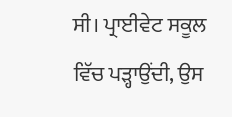ਸੀ। ਪ੍ਰਾਈਵੇਟ ਸਕੂਲ ਵਿੱਚ ਪੜ੍ਹਾਉਂਦੀ, ਉਸ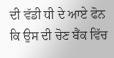ਦੀ ਵੱਡੀ ਧੀ ਦੇ ਆਏ ਫੋਨ ਕਿ ਉਸ ਦੀ ਚੋਣ ਬੈਂਕ ਵਿੱਚ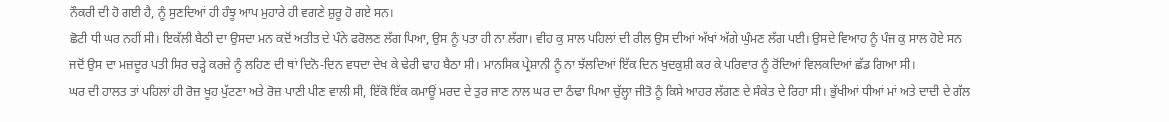ਨੌਕਰੀ ਦੀ ਹੋ ਗਈ ਹੈ, ਨੂੰ ਸੁਣਦਿਆਂ ਹੀ ਹੰਝੂ ਆਪ ਮੁਹਾਰੇ ਹੀ ਵਗਣੇ ਸ਼ੁਰੂ ਹੋ ਗਏ ਸਨ।
ਛੋਟੀ ਧੀ ਘਰ ਨਹੀਂ ਸੀ। ਇਕੱਲੀ ਬੈਠੀ ਦਾ ਉਸਦਾ ਮਨ ਕਦੋਂ ਅਤੀਤ ਦੇ ਪੰਨੇ ਫਰੋਲਣ ਲੱਗ ਪਿਆ, ਉਸ ਨੂੰ ਪਤਾ ਹੀ ਨਾ ਲੱਗਾ। ਵੀਹ ਕੁ ਸਾਲ ਪਹਿਲਾਂ ਦੀ ਰੀਲ ਉਸ ਦੀਆਂ ਅੱਖਾਂ ਅੱਗੇ ਘੁੰਮਣ ਲੱਗ ਪਈ। ਉਸਦੇ ਵਿਆਹ ਨੂੰ ਪੰਜ ਕੁ ਸਾਲ ਹੋਏ ਸਨ ਜਦੋਂ ਉਸ ਦਾ ਮਜ਼ਦੂਰ ਪਤੀ ਸਿਰ ਚੜ੍ਹੇ ਕਰਜ਼ੇ ਨੂੰ ਲਹਿਣ ਦੀ ਥਾਂ ਦਿਨੋ-ਦਿਨ ਵਧਦਾ ਦੇਖ ਕੇ ਢੇਰੀ ਢਾਹ ਬੈਠਾ ਸੀ। ਮਾਨਸਿਕ ਪ੍ਰੇਸ਼ਾਨੀ ਨੂੰ ਨਾ ਝੱਲਦਿਆਂ ਇੱਕ ਦਿਨ ਖੁਦਕੁਸ਼ੀ ਕਰ ਕੇ ਪਰਿਵਾਰ ਨੂੰ ਰੋਂਦਿਆਂ ਵਿਲਕਦਿਆਂ ਛੱਡ ਗਿਆ ਸੀ।
ਘਰ ਦੀ ਹਾਲਤ ਤਾਂ ਪਹਿਲਾਂ ਹੀ ਰੋਜ਼ ਖੂਹ ਪੁੱਟਣਾ ਅਤੇ ਰੋਜ਼ ਪਾਣੀ ਪੀਣ ਵਾਲੀ ਸੀ, ਇੱਕੋ ਇੱਕ ਕਮਾਊਂ ਮਰਦ ਦੇ ਤੁਰ ਜਾਣ ਨਾਲ ਘਰ ਦਾ ਠੰਢਾ ਪਿਆ ਚੁੱਲ੍ਹਾ ਜੀਤੋ ਨੂੰ ਕਿਸੇ ਆਹਰ ਲੱਗਣ ਦੇ ਸੰਕੇਤ ਦੇ ਰਿਹਾ ਸੀ। ਭੁੱਖੀਆਂ ਧੀਆਂ ਮਾਂ ਅਤੇ ਦਾਦੀ ਦੇ ਗੱਲ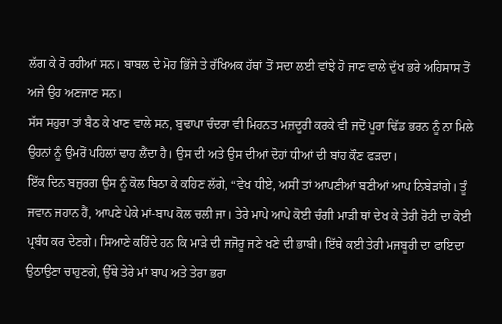ਲੱਗ ਕੇ ਰੋ ਰਹੀਆਂ ਸਨ। ਬਾਬਲ ਦੇ ਮੋਹ ਭਿੱਜੇ ਤੇ ਰੱਖਿਅਕ ਹੱਥਾਂ ਤੋਂ ਸਦਾ ਲਈ ਵਾਂਝੇ ਹੋ ਜਾਣ ਵਾਲੇ ਦੁੱਖ ਭਰੇ ਅਹਿਸਾਸ ਤੋਂ ਅਜੇ ਉਹ ਅਣਜਾਣ ਸਨ।
ਸੱਸ ਸਹੁਰਾ ਤਾਂ ਬੈਠ ਕੇ ਖਾਣ ਵਾਲੇ ਸਨ, ਬੁਢਾਪਾ ਚੰਦਰਾ ਵੀ ਮਿਹਨਤ ਮਜ਼ਦੂਰੀ ਕਰਕੇ ਵੀ ਜਦੋਂ ਪੂਰਾ ਢਿੱਡ ਭਰਨ ਨੂੰ ਨਾ ਮਿਲੇ ਉਹਨਾਂ ਨੂੰ ਉਮਰੋਂ ਪਹਿਲਾਂ ਢਾਹ ਲੈਂਦਾ ਹੈ। ਉਸ ਦੀ ਅਤੇ ਉਸ ਦੀਆਂ ਦੋਹਾਂ ਧੀਆਂ ਦੀ ਬਾਂਹ ਕੌਣ ਫੜਦਾ।
ਇੱਕ ਦਿਨ ਬਜ਼ੁਰਗ ਉਸ ਨੂੰ ਕੋਲ ਬਿਠਾ ਕੇ ਕਹਿਣ ਲੱਗੇ, “ਵੇਖ ਧੀਏ, ਅਸੀਂ ਤਾਂ ਆਪਣੀਆਂ ਬਣੀਆਂ ਆਪ ਨਿਬੇੜਾਂਗੇ। ਤੂੰ ਜਵਾਨ ਜਹਾਨ ਹੈਂ, ਆਪਣੇ ਪੇਕੇ ਮਾਂ-ਬਾਪ ਕੋਲ ਚਲੀ ਜਾ। ਤੇਰੇ ਮਾਪੇ ਆਪੇ ਕੋਈ ਚੰਗੀ ਮਾੜੀ ਥਾਂ ਦੇਖ ਕੇ ਤੇਰੀ ਰੋਟੀ ਦਾ ਕੋਈ ਪ੍ਰਬੰਧ ਕਰ ਦੇਣਗੇ। ਸਿਆਣੇ ਕਹਿੰਦੇ ਹਨ ਕਿ ਮਾੜੇ ਦੀ ਜਜੋਰੂ ਜਣੇ ਖਣੇ ਦੀ ਭਾਬੀ। ਇੱਥੇ ਕਈ ਤੇਰੀ ਮਜਬੂਰੀ ਦਾ ਫਾਇਦਾ ਉਠਾਉਣਾ ਚਾਹੁਣਗੇ, ਉੱਥੇ ਤੇਰੇ ਮਾਂ ਬਾਪ ਅਤੇ ਤੇਰਾ ਭਰਾ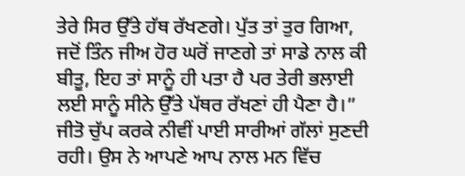ਤੇਰੇ ਸਿਰ ਉੱਤੇ ਹੱਥ ਰੱਖਣਗੇ। ਪੁੱਤ ਤਾਂ ਤੁਰ ਗਿਆ, ਜਦੋਂ ਤਿੰਨ ਜੀਅ ਹੋਰ ਘਰੋਂ ਜਾਣਗੇ ਤਾਂ ਸਾਡੇ ਨਾਲ ਕੀ ਬੀਤੂ, ਇਹ ਤਾਂ ਸਾਨੂੰ ਹੀ ਪਤਾ ਹੈ ਪਰ ਤੇਰੀ ਭਲਾਈ ਲਈ ਸਾਨੂੰ ਸੀਨੇ ਉੱਤੇ ਪੱਥਰ ਰੱਖਣਾਂ ਹੀ ਪੈਣਾ ਹੈ।”
ਜੀਤੋ ਚੁੱਪ ਕਰਕੇ ਨੀਵੀਂ ਪਾਈ ਸਾਰੀਆਂ ਗੱਲਾਂ ਸੁਣਦੀ ਰਹੀ। ਉਸ ਨੇ ਆਪਣੇ ਆਪ ਨਾਲ ਮਨ ਵਿੱਚ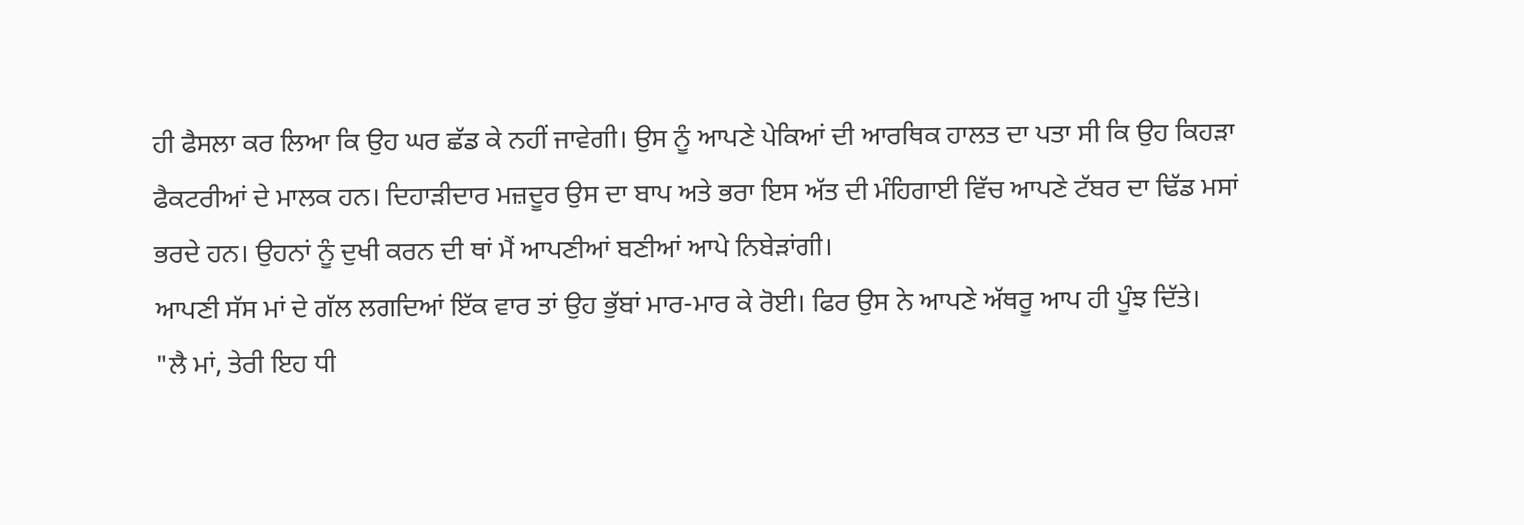ਹੀ ਫੈਸਲਾ ਕਰ ਲਿਆ ਕਿ ਉਹ ਘਰ ਛੱਡ ਕੇ ਨਹੀਂ ਜਾਵੇਗੀ। ਉਸ ਨੂੰ ਆਪਣੇ ਪੇਕਿਆਂ ਦੀ ਆਰਥਿਕ ਹਾਲਤ ਦਾ ਪਤਾ ਸੀ ਕਿ ਉਹ ਕਿਹੜਾ ਫੈਕਟਰੀਆਂ ਦੇ ਮਾਲਕ ਹਨ। ਦਿਹਾੜੀਦਾਰ ਮਜ਼ਦੂਰ ਉਸ ਦਾ ਬਾਪ ਅਤੇ ਭਰਾ ਇਸ ਅੱਤ ਦੀ ਮੰਹਿਗਾਈ ਵਿੱਚ ਆਪਣੇ ਟੱਬਰ ਦਾ ਢਿੱਡ ਮਸਾਂ ਭਰਦੇ ਹਨ। ਉਹਨਾਂ ਨੂੰ ਦੁਖੀ ਕਰਨ ਦੀ ਥਾਂ ਮੈਂ ਆਪਣੀਆਂ ਬਣੀਆਂ ਆਪੇ ਨਿਬੇੜਾਂਗੀ।
ਆਪਣੀ ਸੱਸ ਮਾਂ ਦੇ ਗੱਲ ਲਗਦਿਆਂ ਇੱਕ ਵਾਰ ਤਾਂ ਉਹ ਭੁੱਬਾਂ ਮਾਰ-ਮਾਰ ਕੇ ਰੋਈ। ਫਿਰ ਉਸ ਨੇ ਆਪਣੇ ਅੱਥਰੂ ਆਪ ਹੀ ਪੂੰਝ ਦਿੱਤੇ।
"ਲੈ ਮਾਂ, ਤੇਰੀ ਇਹ ਧੀ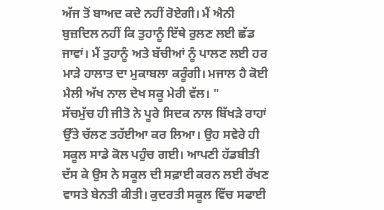ਅੱਜ ਤੋਂ ਬਾਅਦ ਕਦੇ ਨਹੀਂ ਰੋਏਗੀ। ਮੈਂ ਐਨੀ ਬੁਜ਼ਦਿਲ ਨਹੀਂ ਕਿ ਤੁਹਾਨੂੰ ਇੱਥੇ ਰੁਲਣ ਲਈ ਛੱਡ ਜਾਵਾਂ। ਮੈਂ ਤੁਹਾਨੂੰ ਅਤੇ ਬੱਚੀਆਂ ਨੂੰ ਪਾਲਣ ਲਈ ਹਰ ਮਾੜੇ ਹਾਲਾਤ ਦਾ ਮੁਕਾਬਲਾ ਕਰੂੰਗੀ। ਮਜਾਲ ਹੈ ਕੋਈ ਮੈਲੀ ਅੱਖ ਨਾਲ ਦੇਖ ਸਕੂ ਮੇਰੀ ਵੱਲ। "
ਸੱਚਮੁੱਚ ਹੀ ਜੀਤੋ ਨੇ ਪੂਰੇ ਸਿਦਕ ਨਾਲ ਬਿੱਖੜੇ ਰਾਹਾਂ ਉੱਤੇ ਚੱਲਣ ਤਹੱਈਆ ਕਰ ਲਿਆ। ਉਹ ਸਵੇਰੇ ਹੀ ਸਕੂਲ ਸਾਡੇ ਕੋਲ ਪਹੁੰਚ ਗਈ। ਆਪਣੀ ਹੱਡਬੀਤੀ ਦੱਸ ਕੇ ਉਸ ਨੇ ਸਕੂਲ ਦੀ ਸਫ਼ਾਈ ਕਰਨ ਲਈ ਰੱਖਣ ਵਾਸਤੇ ਬੇਨਤੀ ਕੀਤੀ। ਕੁਦਰਤੀ ਸਕੂਲ ਵਿੱਚ ਸਫਾਈ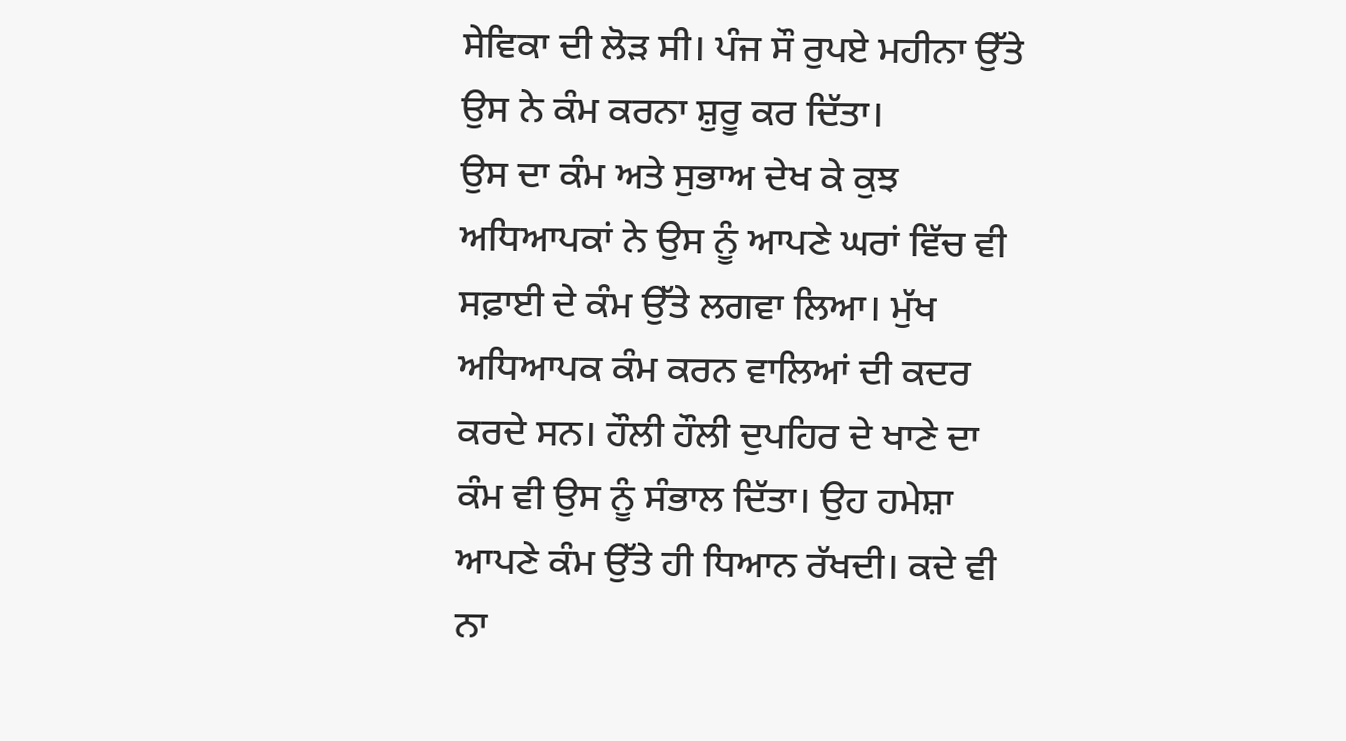ਸੇਵਿਕਾ ਦੀ ਲੋੜ ਸੀ। ਪੰਜ ਸੌ ਰੁਪਏ ਮਹੀਨਾ ਉੱਤੇ ਉਸ ਨੇ ਕੰਮ ਕਰਨਾ ਸ਼ੁਰੂ ਕਰ ਦਿੱਤਾ।
ਉਸ ਦਾ ਕੰਮ ਅਤੇ ਸੁਭਾਅ ਦੇਖ ਕੇ ਕੁਝ ਅਧਿਆਪਕਾਂ ਨੇ ਉਸ ਨੂੰ ਆਪਣੇ ਘਰਾਂ ਵਿੱਚ ਵੀ ਸਫ਼ਾਈ ਦੇ ਕੰਮ ਉੱਤੇ ਲਗਵਾ ਲਿਆ। ਮੁੱਖ ਅਧਿਆਪਕ ਕੰਮ ਕਰਨ ਵਾਲਿਆਂ ਦੀ ਕਦਰ ਕਰਦੇ ਸਨ। ਹੌਲੀ ਹੌਲੀ ਦੁਪਹਿਰ ਦੇ ਖਾਣੇ ਦਾ ਕੰਮ ਵੀ ਉਸ ਨੂੰ ਸੰਭਾਲ ਦਿੱਤਾ। ਉਹ ਹਮੇਸ਼ਾ ਆਪਣੇ ਕੰਮ ਉੱਤੇ ਹੀ ਧਿਆਨ ਰੱਖਦੀ। ਕਦੇ ਵੀ ਨਾ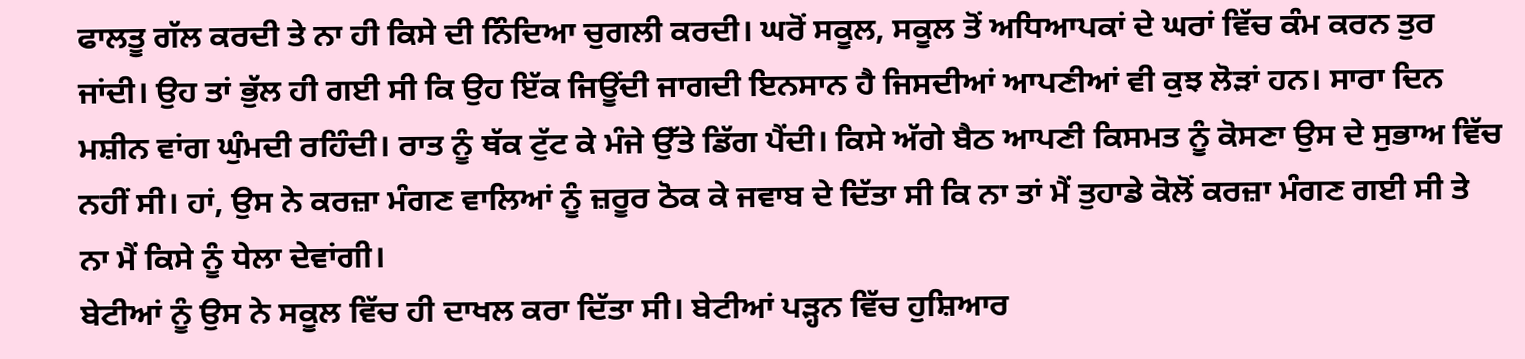ਫਾਲਤੂ ਗੱਲ ਕਰਦੀ ਤੇ ਨਾ ਹੀ ਕਿਸੇ ਦੀ ਨਿੰਦਿਆ ਚੁਗਲੀ ਕਰਦੀ। ਘਰੋਂ ਸਕੂਲ, ਸਕੂਲ ਤੋਂ ਅਧਿਆਪਕਾਂ ਦੇ ਘਰਾਂ ਵਿੱਚ ਕੰਮ ਕਰਨ ਤੁਰ ਜਾਂਦੀ। ਉਹ ਤਾਂ ਭੁੱਲ ਹੀ ਗਈ ਸੀ ਕਿ ਉਹ ਇੱਕ ਜਿਊਂਦੀ ਜਾਗਦੀ ਇਨਸਾਨ ਹੈ ਜਿਸਦੀਆਂ ਆਪਣੀਆਂ ਵੀ ਕੁਝ ਲੋੜਾਂ ਹਨ। ਸਾਰਾ ਦਿਨ ਮਸ਼ੀਨ ਵਾਂਗ ਘੁੰਮਦੀ ਰਹਿੰਦੀ। ਰਾਤ ਨੂੰ ਥੱਕ ਟੁੱਟ ਕੇ ਮੰਜੇ ਉੱਤੇ ਡਿੱਗ ਪੈਂਦੀ। ਕਿਸੇ ਅੱਗੇ ਬੈਠ ਆਪਣੀ ਕਿਸਮਤ ਨੂੰ ਕੋਸਣਾ ਉਸ ਦੇ ਸੁਭਾਅ ਵਿੱਚ ਨਹੀਂ ਸੀ। ਹਾਂ, ਉਸ ਨੇ ਕਰਜ਼ਾ ਮੰਗਣ ਵਾਲਿਆਂ ਨੂੰ ਜ਼ਰੂਰ ਠੋਕ ਕੇ ਜਵਾਬ ਦੇ ਦਿੱਤਾ ਸੀ ਕਿ ਨਾ ਤਾਂ ਮੈਂ ਤੁਹਾਡੇ ਕੋਲੋਂ ਕਰਜ਼ਾ ਮੰਗਣ ਗਈ ਸੀ ਤੇ ਨਾ ਮੈਂ ਕਿਸੇ ਨੂੰ ਧੇਲਾ ਦੇਵਾਂਗੀ।
ਬੇਟੀਆਂ ਨੂੰ ਉਸ ਨੇ ਸਕੂਲ ਵਿੱਚ ਹੀ ਦਾਖਲ ਕਰਾ ਦਿੱਤਾ ਸੀ। ਬੇਟੀਆਂ ਪੜ੍ਹਨ ਵਿੱਚ ਹੁਸ਼ਿਆਰ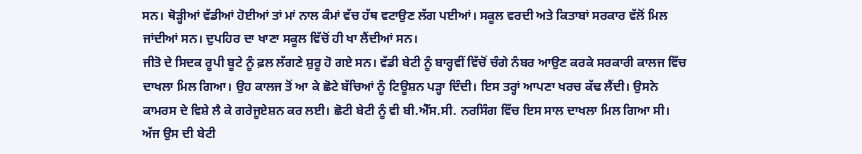ਸਨ। ਥੋੜ੍ਹੀਆਂ ਵੱਡੀਆਂ ਹੋਈਆਂ ਤਾਂ ਮਾਂ ਨਾਲ ਕੰਮਾਂ ਵੱਚ ਹੱਥ ਵਟਾਉਣ ਲੱਗ ਪਈਆਂ। ਸਕੂਲ ਵਰਦੀ ਅਤੇ ਕਿਤਾਬਾਂ ਸਰਕਾਰ ਵੱਲੋਂ ਮਿਲ ਜਾਂਦੀਆਂ ਸਨ। ਦੁਪਹਿਰ ਦਾ ਖਾਣਾ ਸਕੂਲ ਵਿੱਚੋਂ ਹੀ ਖਾ ਲੈਂਦੀਆਂ ਸਨ।
ਜੀਤੋ ਦੇ ਸਿਦਕ ਰੂਪੀ ਬੂਟੇ ਨੂੰ ਫ਼ਲ ਲੱਗਣੇ ਸ਼ੁਰੂ ਹੋ ਗਏ ਸਨ। ਵੱਡੀ ਬੇਟੀ ਨੂੰ ਬਾਰ੍ਹਵੀਂ ਵਿੱਚੋਂ ਚੰਗੇ ਨੰਬਰ ਆਉਣ ਕਰਕੇ ਸਰਕਾਰੀ ਕਾਲਜ ਵਿੱਚ ਦਾਖਲਾ ਮਿਲ ਗਿਆ। ਉਹ ਕਾਲਜ ਤੋਂ ਆ ਕੇ ਛੋਟੇ ਬੱਚਿਆਂ ਨੂੰ ਟਿਊਸ਼ਨ ਪੜ੍ਹਾ ਦਿੰਦੀ। ਇਸ ਤਰ੍ਹਾਂ ਆਪਣਾ ਖਰਚ ਕੱਢ ਲੈਂਦੀ। ਉਸਨੇ ਕਾਮਰਸ ਦੇ ਵਿਸ਼ੇ ਲੈ ਕੇ ਗਰੇਜੂਏਸ਼ਨ ਕਰ ਲਈ। ਛੋਟੀ ਬੇਟੀ ਨੂੰ ਵੀ ਬੀ.ਐੱਸ.ਸੀ. ਨਰਸਿੰਗ ਵਿੱਚ ਇਸ ਸਾਲ ਦਾਖਲਾ ਮਿਲ ਗਿਆ ਸੀ।
ਅੱਜ ਉਸ ਦੀ ਬੇਟੀ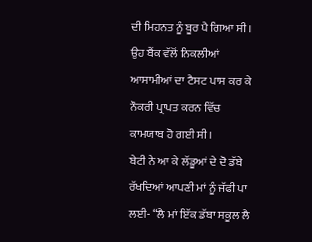ਦੀ ਮਿਹਨਤ ਨੂੰ ਬੂਰ ਪੈ ਗਿਆ ਸੀ। ਉਹ ਬੈਂਕ ਵੱਲੋਂ ਨਿਕਲੀਆਂ ਆਸਾਮੀਆਂ ਦਾ ਟੈਸਟ ਪਾਸ ਕਰ ਕੇ ਨੌਕਰੀ ਪ੍ਰਾਪਤ ਕਰਨ ਵਿੱਚ ਕਾਮਯਾਬ ਹੋ ਗਈ ਸੀ।
ਬੇਟੀ ਨੇ ਆ ਕੇ ਲੱਡੂਆਂ ਦੇ ਦੋ ਡੱਬੇ ਰੱਖਦਿਆਂ ਆਪਣੀ ਮਾਂ ਨੂੰ ਜੱਫੀ ਪਾ ਲਈ- “ਲੈ ਮਾਂ ਇੱਕ ਡੱਬਾ ਸਕੂਲ ਲੈ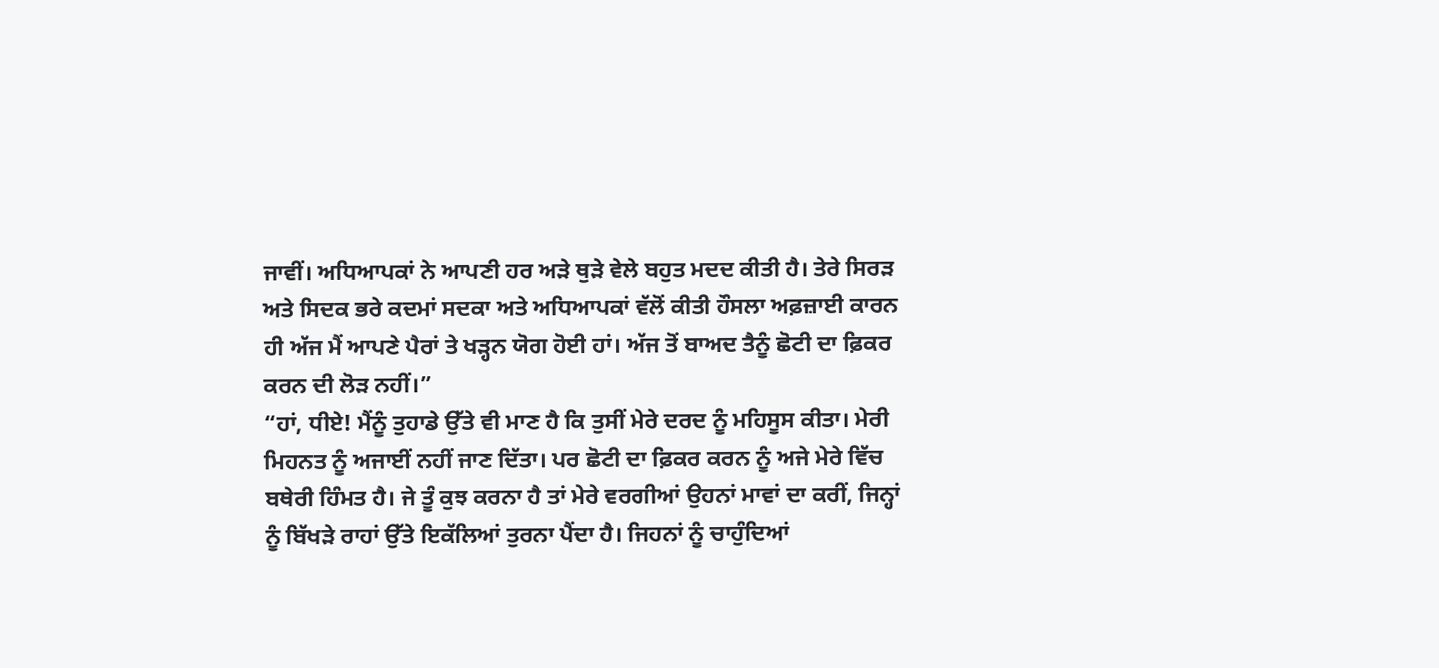ਜਾਵੀਂ। ਅਧਿਆਪਕਾਂ ਨੇ ਆਪਣੀ ਹਰ ਅੜੇ ਥੁੜੇ ਵੇਲੇ ਬਹੁਤ ਮਦਦ ਕੀਤੀ ਹੈ। ਤੇਰੇ ਸਿਰੜ ਅਤੇ ਸਿਦਕ ਭਰੇ ਕਦਮਾਂ ਸਦਕਾ ਅਤੇ ਅਧਿਆਪਕਾਂ ਵੱਲੋਂ ਕੀਤੀ ਹੌਸਲਾ ਅਫ਼ਜ਼ਾਈ ਕਾਰਨ ਹੀ ਅੱਜ ਮੈਂ ਆਪਣੇ ਪੈਰਾਂ ਤੇ ਖੜ੍ਹਨ ਯੋਗ ਹੋਈ ਹਾਂ। ਅੱਜ ਤੋਂ ਬਾਅਦ ਤੈਨੂੰ ਛੋਟੀ ਦਾ ਫ਼ਿਕਰ ਕਰਨ ਦੀ ਲੋੜ ਨਹੀਂ।”
“ਹਾਂ, ਧੀਏ! ਮੈਂਨੂੰ ਤੁਹਾਡੇ ਉੱਤੇ ਵੀ ਮਾਣ ਹੈ ਕਿ ਤੁਸੀਂ ਮੇਰੇ ਦਰਦ ਨੂੰ ਮਹਿਸੂਸ ਕੀਤਾ। ਮੇਰੀ ਮਿਹਨਤ ਨੂੰ ਅਜਾਈਂ ਨਹੀਂ ਜਾਣ ਦਿੱਤਾ। ਪਰ ਛੋਟੀ ਦਾ ਫ਼ਿਕਰ ਕਰਨ ਨੂੰ ਅਜੇ ਮੇਰੇ ਵਿੱਚ ਬਥੇਰੀ ਹਿੰਮਤ ਹੈ। ਜੇ ਤੂੰ ਕੁਝ ਕਰਨਾ ਹੈ ਤਾਂ ਮੇਰੇ ਵਰਗੀਆਂ ਉਹਨਾਂ ਮਾਵਾਂ ਦਾ ਕਰੀਂ, ਜਿਨ੍ਹਾਂ ਨੂੰ ਬਿੱਖੜੇ ਰਾਹਾਂ ਉੱਤੇ ਇਕੱਲਿਆਂ ਤੁਰਨਾ ਪੈਂਦਾ ਹੈ। ਜਿਹਨਾਂ ਨੂੰ ਚਾਹੁੰਦਿਆਂ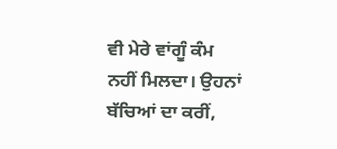ਵੀ ਮੇਰੇ ਵਾਂਗੂੰ ਕੰਮ ਨਹੀਂ ਮਿਲਦਾ। ਉਹਨਾਂ ਬੱਚਿਆਂ ਦਾ ਕਰੀਂ,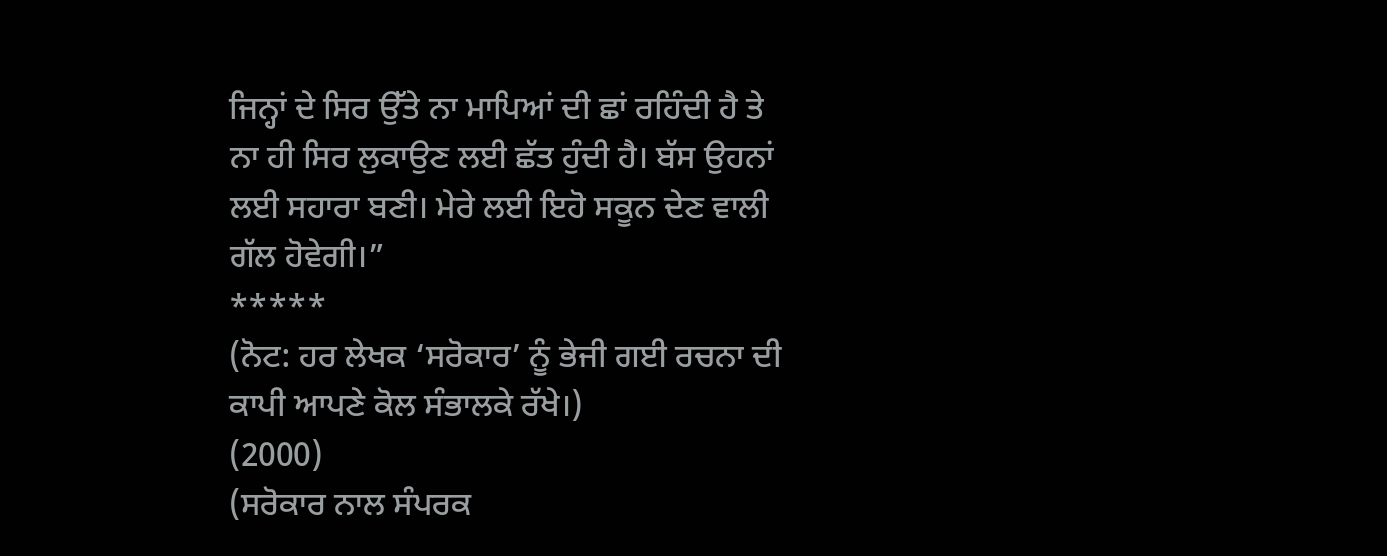ਜਿਨ੍ਹਾਂ ਦੇ ਸਿਰ ਉੱਤੇ ਨਾ ਮਾਪਿਆਂ ਦੀ ਛਾਂ ਰਹਿੰਦੀ ਹੈ ਤੇ ਨਾ ਹੀ ਸਿਰ ਲੁਕਾਉਣ ਲਈ ਛੱਤ ਹੁੰਦੀ ਹੈ। ਬੱਸ ਉਹਨਾਂ ਲਈ ਸਹਾਰਾ ਬਣੀ। ਮੇਰੇ ਲਈ ਇਹੋ ਸਕੂਨ ਦੇਣ ਵਾਲੀ ਗੱਲ ਹੋਵੇਗੀ।”
*****
(ਨੋਟ: ਹਰ ਲੇਖਕ ‘ਸਰੋਕਾਰ’ ਨੂੰ ਭੇਜੀ ਗਈ ਰਚਨਾ ਦੀ ਕਾਪੀ ਆਪਣੇ ਕੋਲ ਸੰਭਾਲਕੇ ਰੱਖੇ।)
(2000)
(ਸਰੋਕਾਰ ਨਾਲ ਸੰਪਰਕ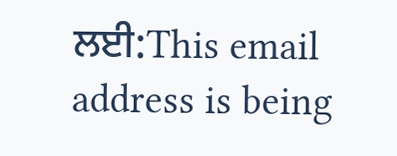ਲਈ:This email address is being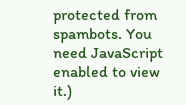protected from spambots. You need JavaScript enabled to view it.)